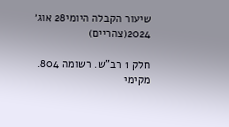שיעור הקבלה היומי28 אוג׳ 2024(צהריים)

חלק 1 רב"ש. רשומה 804. מקימי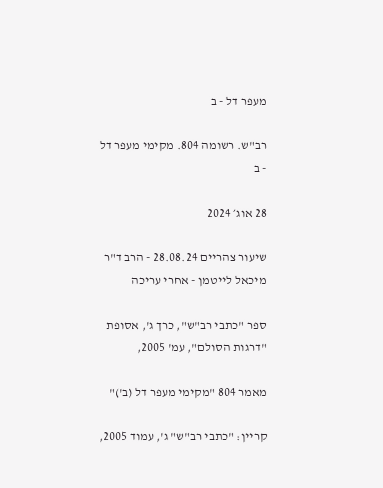מעפר דל - ב

רב"ש. רשומה 804. מקימי מעפר דל - ב

28 אוג׳ 2024

שיעור צהריים 28.08.24 - הרב ד"ר מיכאל לייטמן - אחרי עריכה

ספר "כתבי רב"ש", כרך ג', אסופת "דרגות הסולם", עמ' 2005,

מאמר 804 "מקימי מעפר דל (ב')"

קריין: "כתבי רב"ש" ג', עמוד 2005,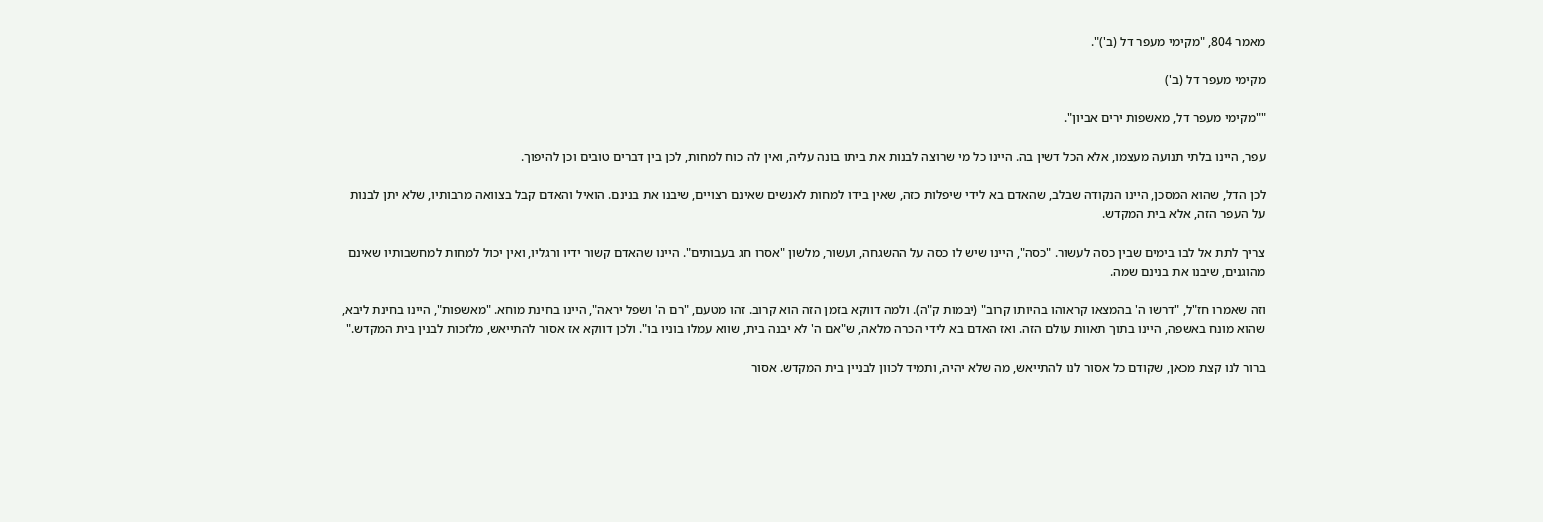מאמר 804, "מקימי מעפר דל (ב')".

מקימי מעפר דל (ב')

""מקימי מעפר דל, מאשפות ירים אביון".

עפר, היינו בלתי תנועה מעצמו, אלא הכל דשין בה. היינו כל מי שרוצה לבנות את ביתו בונה עליה, ואין לה כוח למחות, לכן בין דברים טובים וכן להיפוך.

לכן הדל, שהוא המסכן, היינו הנקודה שבלב, שהאדם בא לידי שיפלות כזה, שאין בידו למחות לאנשים שאינם רצויים, שיבנו את בנינם. הואיל והאדם קבל בצוואה מרבותיו, שלא יתן לבנות על העפר הזה, אלא בית המקדש.

צריך לתת אל לבו בימים שבין כסה לעשור. "כסה", היינו שיש לו כסה על ההשגחה, ועשור, מלשון "אסרו חג בעבותים". היינו שהאדם קשור ידיו ורגליו, ואין יכול למחות למחשבותיו שאינם מהוגנים, שיבנו את בנינם שמה.

וזה שאמרו חז"ל, "דרשו ה' בהמצאו קראוהו בהיותו קרוב" (יבמות ק"ה). ולמה דווקא בזמן הזה הוא קרוב. זהו מטעם, "רם ה' ושפל יראה", היינו בחינת מוחא. "מאשפות", היינו בחינת ליבא, שהוא מונח באשפה, היינו בתוך תאוות עולם הזה. ואז האדם בא לידי הכרה מלאה, ש"אם ה' לא יבנה בית, שווא עמלו בוניו בו". ולכן דווקא אז אסור להתייאש, מלזכות לבנין בית המקדש."

ברור לנו קצת מכאן, שקודם כל אסור לנו להתייאש, מה שלא יהיה, ותמיד לכוון לבניין בית המקדש. אסור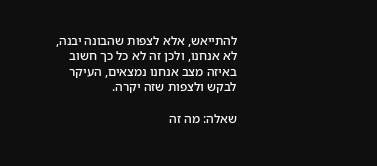להתייאש, אלא לצפות שהבונה יבנה, לא אנחנו, ולכן זה לא כל כך חשוב באיזה מצב אנחנו נמצאים, העיקר לבקש ולצפות שזה יקרה.

שאלה: מה זה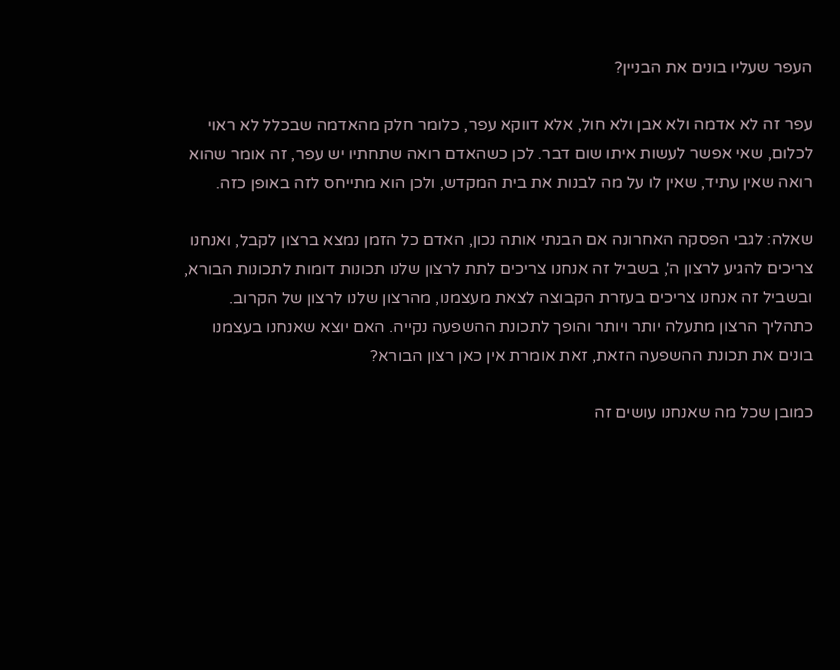העפר שעליו בונים את הבניין?

עפר זה לא אדמה ולא אבן ולא חול, אלא דווקא עפר, כלומר חלק מהאדמה שבכלל לא ראוי לכלום, שאי אפשר לעשות איתו שום דבר. לכן כשהאדם רואה שתחתיו יש עפר, זה אומר שהוא רואה שאין עתיד, שאין לו על מה לבנות את בית המקדש, ולכן הוא מתייחס לזה באופן כזה.

שאלה: לגבי הפסקה האחרונה אם הבנתי אותה נכון, האדם כל הזמן נמצא ברצון לקבל, ואנחנו צריכים להגיע לרצון ה', בשביל זה אנחנו צריכים לתת לרצון שלנו תכונות דומות לתכונות הבורא, ובשביל זה אנחנו צריכים בעזרת הקבוצה לצאת מעצמנו, מהרצון שלנו לרצון של הקרוב. כתהליך הרצון מתעלה יותר ויותר והופך לתכונת ההשפעה נקייה. האם יוצא שאנחנו בעצמנו בונים את תכונת ההשפעה הזאת, זאת אומרת אין כאן רצון הבורא?

כמובן שכל מה שאנחנו עושים זה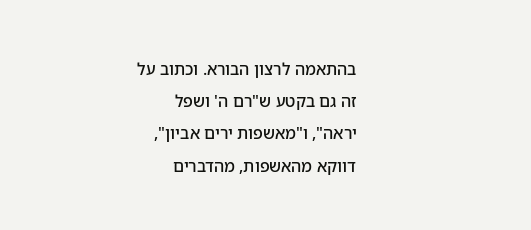בהתאמה לרצון הבורא. וכתוב על זה גם בקטע ש"רם ה' ושפל יראה", ו"מאשפות ירים אביון", דווקא מהאשפות, מהדברים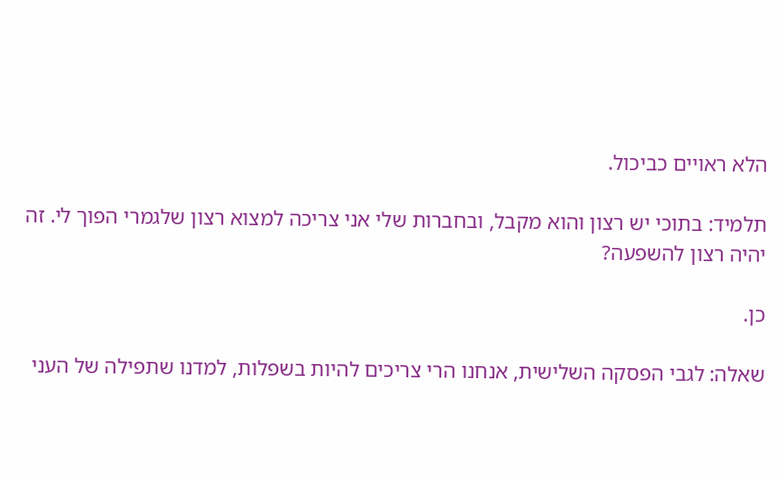הלא ראויים כביכול.

תלמיד: בתוכי יש רצון והוא מקבל, ובחברות שלי אני צריכה למצוא רצון שלגמרי הפוך לי. זה יהיה רצון להשפעה?

כן.

שאלה: לגבי הפסקה השלישית, אנחנו הרי צריכים להיות בשפלות, למדנו שתפילה של העני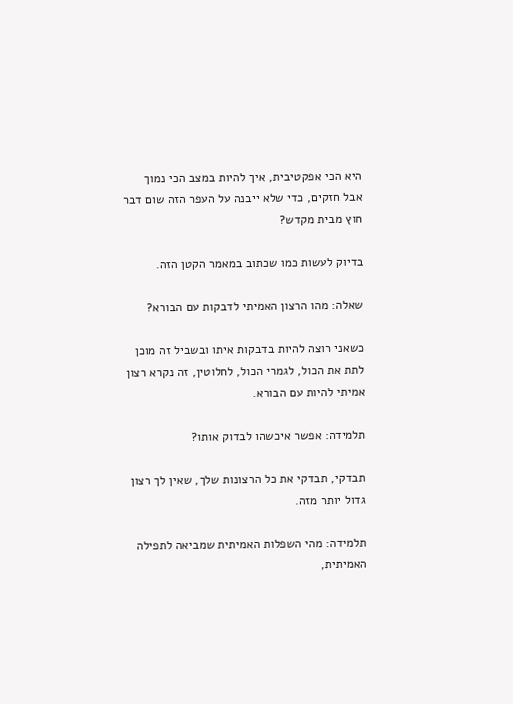היא הכי אפקטיבית, איך להיות במצב הכי נמוך אבל חזקים, כדי שלא ייבנה על העפר הזה שום דבר חוץ מבית מקדש?

בדיוק לעשות כמו שכתוב במאמר הקטן הזה.

שאלה: מהו הרצון האמיתי לדבקות עם הבורא?

כשאני רוצה להיות בדבקות איתו ובשביל זה מוכן לתת את הכול, לגמרי הכול, לחלוטין, זה נקרא רצון אמיתי להיות עם הבורא.

תלמידה: אפשר איכשהו לבדוק אותו?

תבדקי, תבדקי את כל הרצונות שלך, שאין לך רצון גדול יותר מזה.

תלמידה: מהי השפלות האמיתית שמביאה לתפילה האמיתית,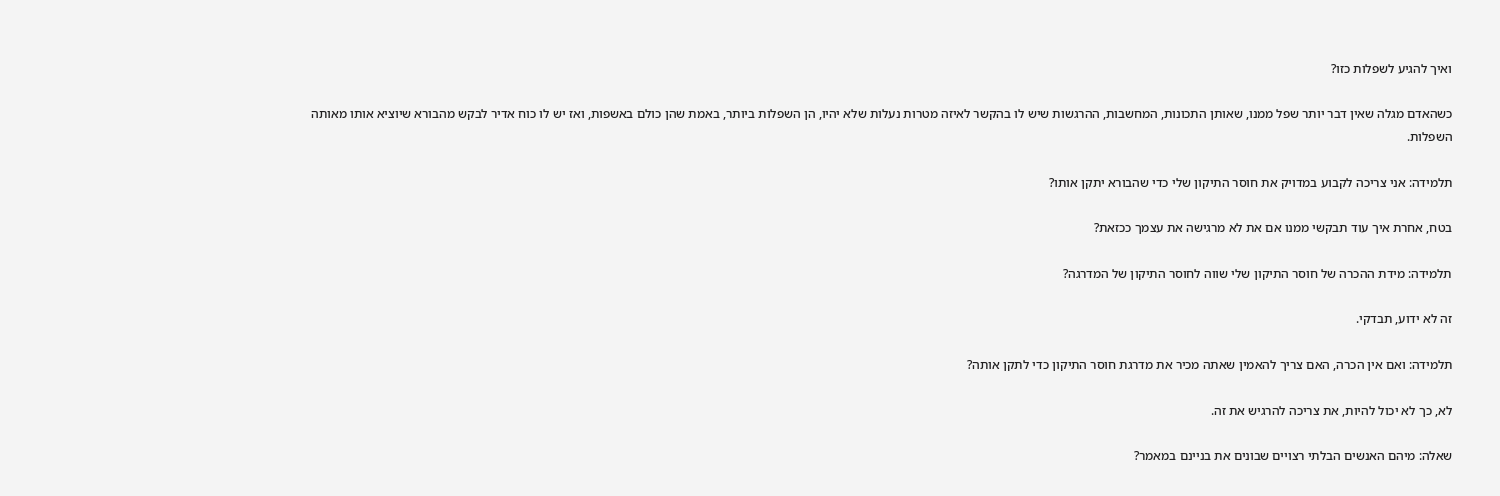ואיך להגיע לשפלות כזו?

כשהאדם מגלה שאין דבר יותר שפל ממנו, שאותן התכונות, המחשבות, ההרגשות שיש לו בהקשר לאיזה מטרות נעלות שלא יהיו, הן השפלות ביותר, באמת שהן כולם באשפות, ואז יש לו כוח אדיר לבקש מהבורא שיוציא אותו מאותה השפלות.

תלמידה: אני צריכה לקבוע במדויק את חוסר התיקון שלי כדי שהבורא יתקן אותו?

בטח, אחרת איך עוד תבקשי ממנו אם את לא מרגישה את עצמך ככזאת?

תלמידה: מידת ההכרה של חוסר התיקון שלי שווה לחוסר התיקון של המדרגה?

זה לא ידוע, תבדקי.

תלמידה: ואם אין הכרה, האם צריך להאמין שאתה מכיר את מדרגת חוסר התיקון כדי לתקן אותה?

לא, כך לא יכול להיות, את צריכה להרגיש את זה.

שאלה: מיהם האנשים הבלתי רצויים שבונים את בניינם במאמר?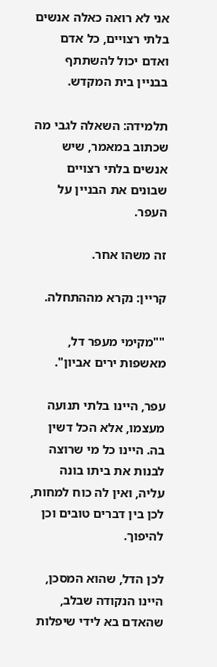אני לא רואה כאלה אנשים בלתי רצויים, כל אדם ואדם יכול להשתתף בבניין בית המקדש.

תלמידה: השאלה לגבי מה שכתוב במאמר, שיש אנשים בלתי רצויים שבונים את הבניין על העפר.

זה משהו אחר.

קריין: נקרא מההתחלה.

""מקימי מעפר דל, מאשפות ירים אביון".

עפר, היינו בלתי תנועה מעצמו, אלא הכל דשין בה. היינו כל מי שרוצה לבנות את ביתו בונה עליה, ואין לה כוח למחות, לכן בין דברים טובים וכן להיפוך.

לכן הדל, שהוא המסכן, היינו הנקודה שבלב, שהאדם בא לידי שיפלות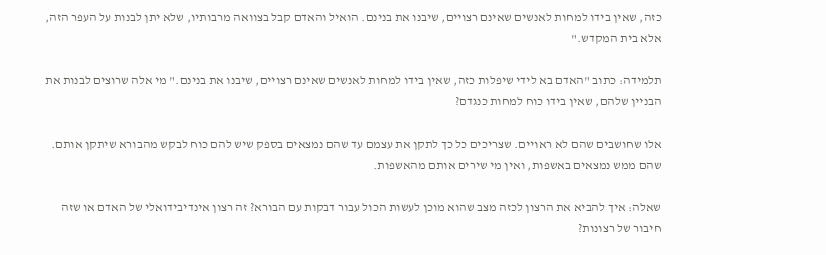כזה, שאין בידו למחות לאנשים שאינם רצויים, שיבנו את בנינם. הואיל והאדם קבל בצוואה מרבותיו, שלא יתן לבנות על העפר הזה, אלא בית המקדש."

תלמידה: כתוב "האדם בא לידי שיפלות כזה, שאין בידו למחות לאנשים שאינם רצויים, שיבנו את בנינם." מי אלה שרוצים לבנות את הבניין שלהם, שאין בידו כוח למחות כנגדם?

אלו שחושבים שהם לא ראויים. שצריכים כל כך לתקן את עצמם עד שהם נמצאים בספק שיש להם כוח לבקש מהבורא שיתקן אותם. שהם ממש נמצאים באשפות, ואין מי שירים אותם מהאשפות.

שאלה: איך להביא את הרצון לכזה מצב שהוא מוכן לעשות הכול עבור דבקות עם הבורא? זה רצון אינדיבידואלי של האדם או שזה חיבור של רצונות?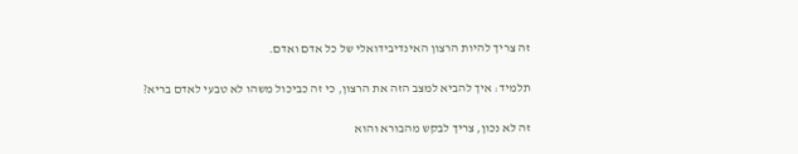זה צריך להיות הרצון האינדיבידואלי של כל אדם ואדם.

תלמיד: איך להביא למצב הזה את הרצון, כי זה כביכול משהו לא טבעי לאדם בריא?

זה לא נכון, צריך לבקש מהבורא והוא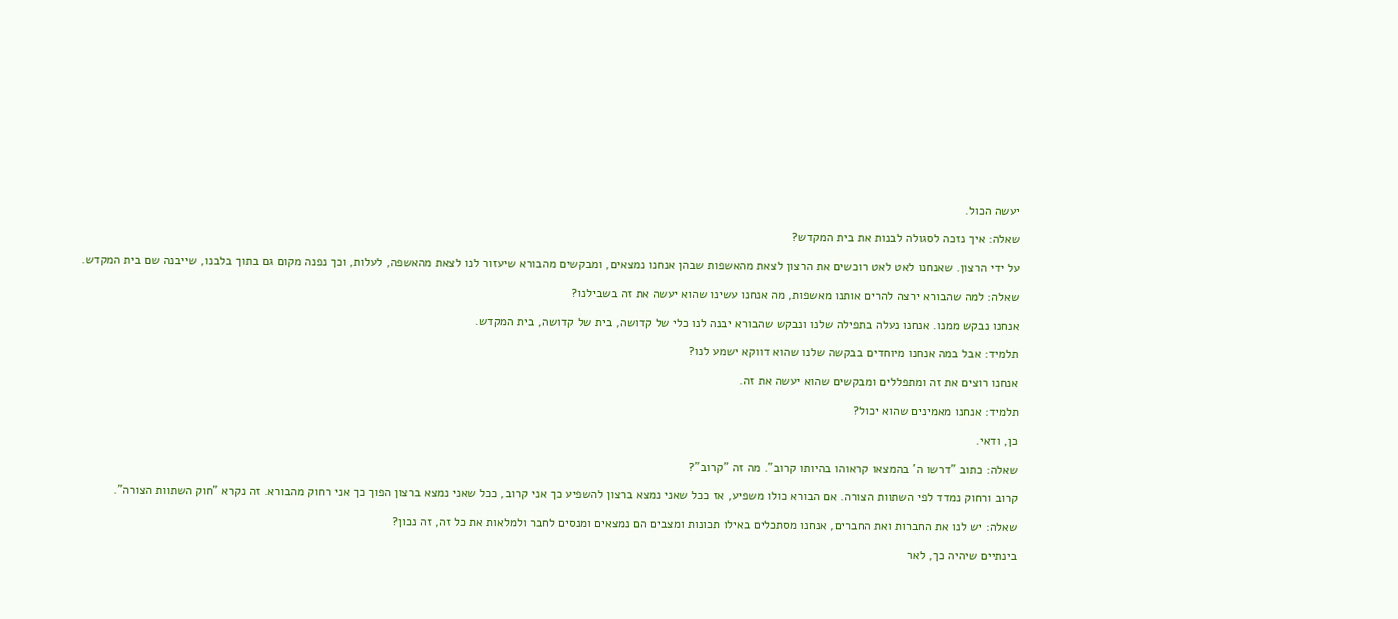יעשה הכול.

שאלה: איך נזכה לסגולה לבנות את בית המקדש?

על ידי הרצון. שאנחנו לאט לאט רוכשים את הרצון לצאת מהאשפות שבהן אנחנו נמצאים, ומבקשים מהבורא שיעזור לנו לצאת מהאשפה, לעלות, וכך נפנה מקום גם בתוך בלבנו, שייבנה שם בית המקדש.

שאלה: למה שהבורא ירצה להרים אותנו מאשפות, מה אנחנו עשינו שהוא יעשה את זה בשבילנו?

אנחנו נבקש ממנו. אנחנו נעלה בתפילה שלנו ונבקש שהבורא יבנה לנו כלי של קדושה, בית של קדושה, בית המקדש.

תלמיד: אבל במה אנחנו מיוחדים בבקשה שלנו שהוא דווקא ישמע לנו?

אנחנו רוצים את זה ומתפללים ומבקשים שהוא יעשה את זה.

תלמיד: אנחנו מאמינים שהוא יכול?

כן, ודאי.

שאלה: כתוב "דרשו ה' בהמצאו קראוהו בהיותו קרוב". מה זה "קרוב"?

קרוב ורחוק נמדד לפי השתוות הצורה. אם הבורא כולו משפיע, אז ככל שאני נמצא ברצון להשפיע כך אני קרוב, ככל שאני נמצא ברצון הפוך כך אני רחוק מהבורא. זה נקרא "חוק השתוות הצורה".

שאלה: יש לנו את החברות ואת החברים, אנחנו מסתכלים באילו תכונות ומצבים הם נמצאים ומנסים לחבר ולמלאות את כל זה, זה נכון?

בינתיים שיהיה כך, לאר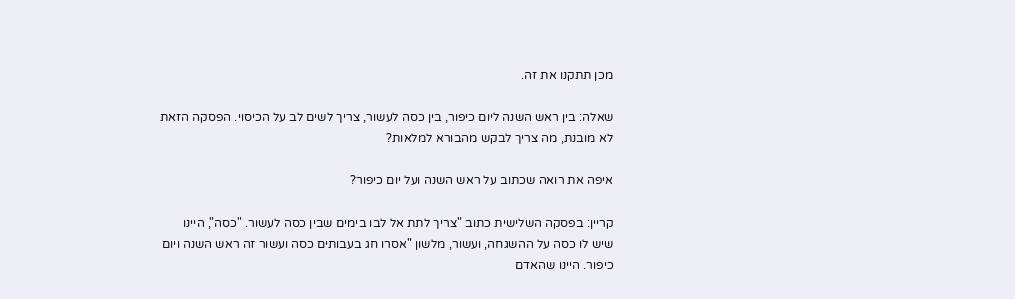מכן תתקנו את זה.

שאלה: בין ראש השנה ליום כיפור, בין כסה לעשור, צריך לשים לב על הכיסוי. הפסקה הזאת לא מובנת, מה צריך לבקש מהבורא למלאות?

איפה את רואה שכתוב על ראש השנה ועל יום כיפור?

קריין: בפסקה השלישית כתוב "צריך לתת אל לבו בימים שבין כסה לעשור. "כסה", היינו שיש לו כסה על ההשגחה, ועשור, מלשון "אסרו חג בעבותים כסה ועשור זה ראש השנה ויום כיפור. היינו שהאדם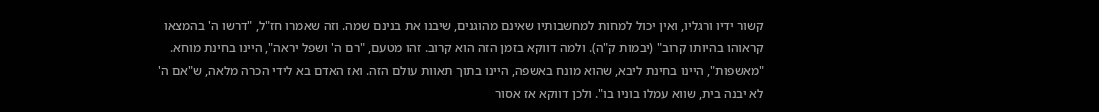קשור ידיו ורגליו, ואין יכול למחות למחשבותיו שאינם מהוגנים, שיבנו את בנינם שמה. וזה שאמרו חז"ל, "דרשו ה' בהמצאו קראוהו בהיותו קרוב" (יבמות ק"ה). ולמה דווקא בזמן הזה הוא קרוב. זהו מטעם, "רם ה' ושפל יראה", היינו בחינת מוחא. "מאשפות", היינו בחינת ליבא, שהוא מונח באשפה, היינו בתוך תאוות עולם הזה. ואז האדם בא לידי הכרה מלאה, ש"אם ה' לא יבנה בית, שווא עמלו בוניו בו". ולכן דווקא אז אסור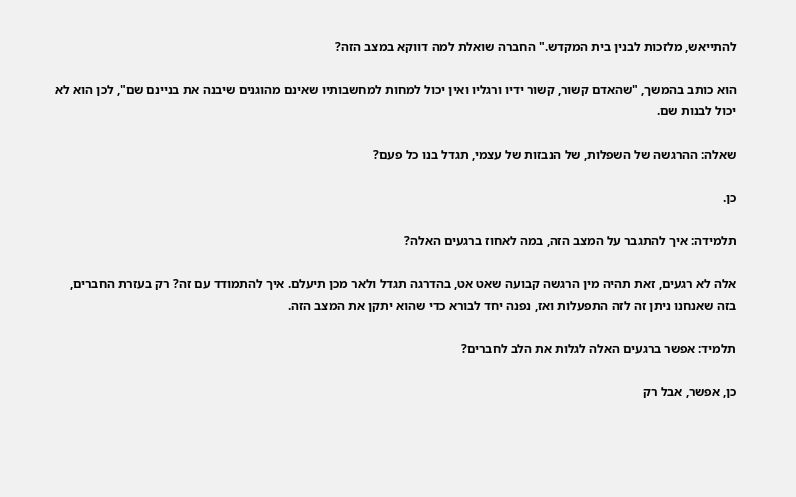להתייאש, מלזכות לבנין בית המקדש." החברה שואלת למה דווקא במצב הזה?

הוא כותב בהמשך, "שהאדם קשור, קשור ידיו ורגליו ואין יכול למחות למחשבותיו שאינם מהוגנים שיבנה את בניינם שם", לכן הוא לא יכול לבנות שם.

שאלה: ההרגשה של השפלות, של הנבזות של עצמי, תגדל בנו כל פעם?

כן.

תלמידה: איך להתגבר על המצב הזה, במה לאחוז ברגעים האלה?

אלה לא רגעים, זאת תהיה מין הרגשה קבועה שאט אט, בהדרגה תגדל ולאר מכן תיעלם. איך להתמודד עם זה? רק בעזרת החברים, בזה שאנחנו ניתן זה לזה התפעלות ואז, נפנה יחד לבורא כדי שהוא יתקן את המצב הזה.

תלמיד: אפשר ברגעים האלה לגלות את הלב לחברים?

כן, אפשר, אבל רק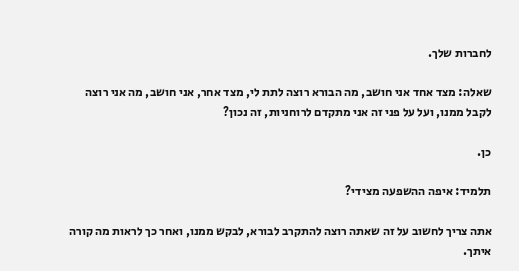לחברות שלך.

שאלה: מצד אחד אני חושב, מה הבורא רוצה לתת לי, מצד אחר, אני חושב, מה אני רוצה לקבל ממנו, ועל על פני זה אני מתקדם לרוחניות, זה נכון?

כן.

תלמיד: איפה ההשפעה מצידי?

אתה צריך לחשוב על זה שאתה רוצה להתקרב לבורא, לבקש ממנו, ואחר כך לראות מה קורה איתך.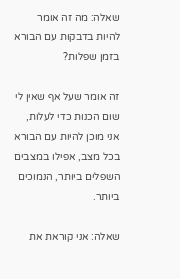שאלה: מה זה אומר להיות בדבקות עם הבורא בזמן שפלות?

זה אומר שעל אף שאין לי שום הכנות כדי לעלות, אני מוכן להיות עם הבורא בכל מצב, אפילו במצבים השפלים ביותר, הנמוכים ביותר.

שאלה: אני קוראת את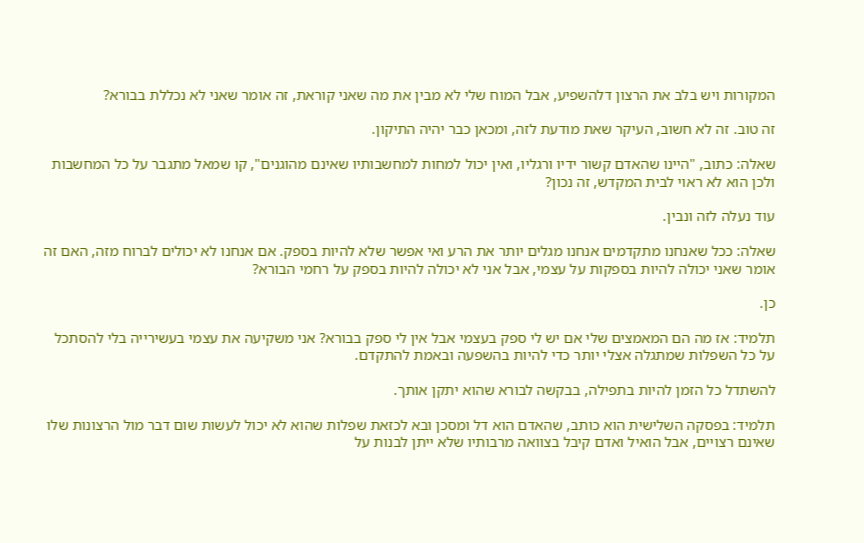המקורות ויש בלב את הרצון דלהשפיע, אבל המוח שלי לא מבין את מה שאני קוראת, זה אומר שאני לא נכללת בבורא?

זה טוב. זה לא חשוב, העיקר שאת מודעת לזה, ומכאן כבר יהיה התיקון.

שאלה: כתוב, "היינו שהאדם קשור ידיו ורגליו, ואין יכול למחות למחשבותיו שאינם מהוגנים", קו שמאל מתגבר על כל המחשבות ולכן הוא לא ראוי לבית המקדש, זה נכון?

עוד נעלה לזה ונבין.

שאלה: ככל שאנחנו מתקדמים אנחנו מגלים יותר את הרע ואי אפשר שלא להיות בספק. אם אנחנו לא יכולים לברוח מזה, האם זה אומר שאני יכולה להיות בספקות על עצמי, אבל אני לא יכולה להיות בספק על רחמי הבורא?

כן.

תלמיד: אז מה הם המאמצים שלי אם יש לי ספק בעצמי אבל אין לי ספק בבורא? אני משקיעה את עצמי בעשירייה בלי להסתכל על כל השפלות שמתגלה אצלי יותר כדי להיות בהשפעה ובאמת להתקדם.

להשתדל כל הזמן להיות בתפילה, בבקשה לבורא שהוא יתקן אותך.

תלמיד: בפסקה השלישית הוא כותב, שהאדם הוא דל ומסכן ובא לכזאת שפלות שהוא לא יכול לעשות שום דבר מול הרצונות שלו שאינם רצויים, אבל הואיל ואדם קיבל בצוואה מרבותיו שלא ייתן לבנות על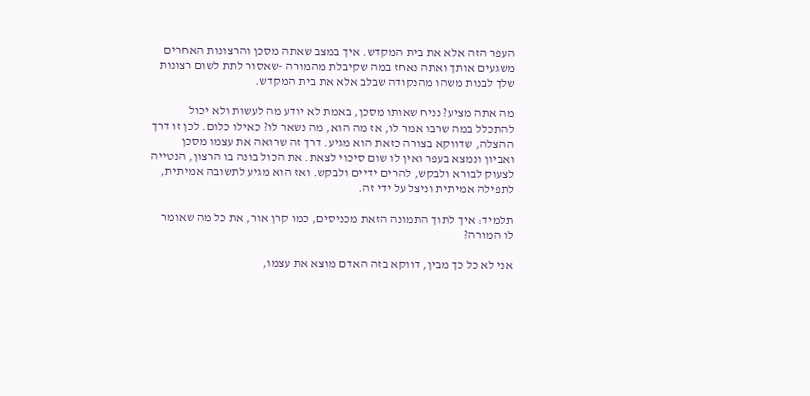העפר הזה אלא את בית המקדש. איך במצב שאתה מסכן והרצונות האחרים משגעים אותך ואתה נאחז במה שקיבלת מהמורה -שאסור לתת לשום רצונות שלך לבנות משהו מהנקודה שבלב אלא את בית המקדש.

מה אתה מציע? נניח שאותו מסכן, באמת לא יודע מה לעשות ולא יכול להתכלל במה שרבו אמר לו, אז מה הוא, מה נשאר לו? כאילו כלום. לכן זו דרך ההצלה, שדווקא בצורה כזאת הוא מגיע. דרך זה שרואה את עצמו מסכן ואביון ונמצא בעפר ואין לו שום סיכוי לצאת. את הכול בונה בו הרצון, הנטייה לצעוק לבורא ולבקש, להרים ידיים ולבקש. ואז הוא מגיע לתשובה אמיתית, לתפילה אמיתית וניצל על ידי זה.

תלמיד: איך לתוך התמונה הזאת מכניסים, כמו קרן אור, את כל מה שאומר לו המורה?

אני לא כל כך מבין, דווקא בזה האדם מוצא את עצמו,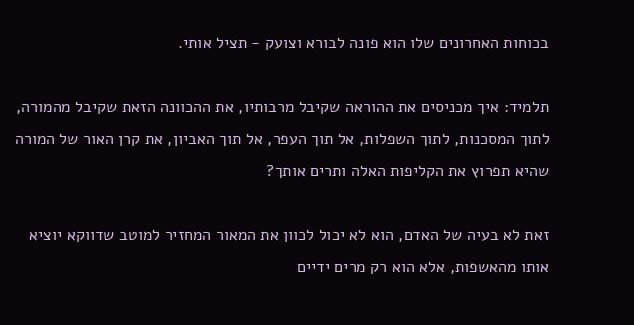בכוחות האחרונים שלו הוא פונה לבורא וצועק - תציל אותי.

תלמיד: איך מכניסים את ההוראה שקיבל מרבותיו, את ההכוונה הזאת שקיבל מהמורה, לתוך המסכנות, לתוך השפלות, אל תוך העפר, אל תוך האביון, את קרן האור של המורה שהיא תפרוץ את הקליפות האלה ותרים אותך?

זאת לא בעיה של האדם, הוא לא יכול לכוון את המאור המחזיר למוטב שדווקא יוציא אותו מהאשפות, אלא הוא רק מרים ידיים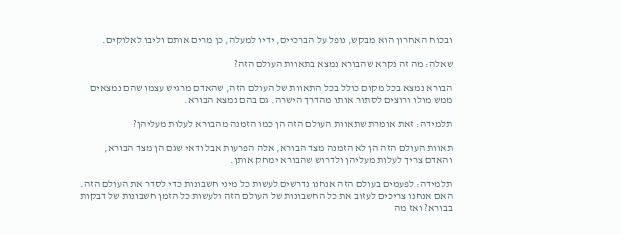ובכוח האחרון הוא מבקש, נופל על הברכיים, ידיו למעלה, כן מרים אותם וליבו לאלוקים.

שאלה: מה זה נקרא שהבורא נמצא בתאוות העולם הזה?

הבורא נמצא בכל מקום כולל בכל התאוות של העולם הזה, שהאדם מרגיש עצמו שהם נמצאים ממש מולו ורוצים לסתור אותו מהדרך הישרה. גם בהם נמצא הבורא.

תלמידה: זאת אומרת שתאוות העולם הזה הן כמו הזמנה מהבורא לעלות מעליהן?

תאוות העולם הזה הן לא הזמנה מצד הבורא, אלה הפרעות אבל ודאי שגם הן מצד הבורא, והאדם צריך לעלות מעליהן ולדרוש שהבורא ימחק אותן.

תלמידה: לפעמים בעולם הזה אנחנו נדרשים לעשות כל מיני חשבונות כדי לסדר את העולם הזה. האם אנחנו צריכים לעזוב את כל החשבונות של העולם הזה ולעשות כל הזמן חשבונות של דבקות בבורא? ואז מה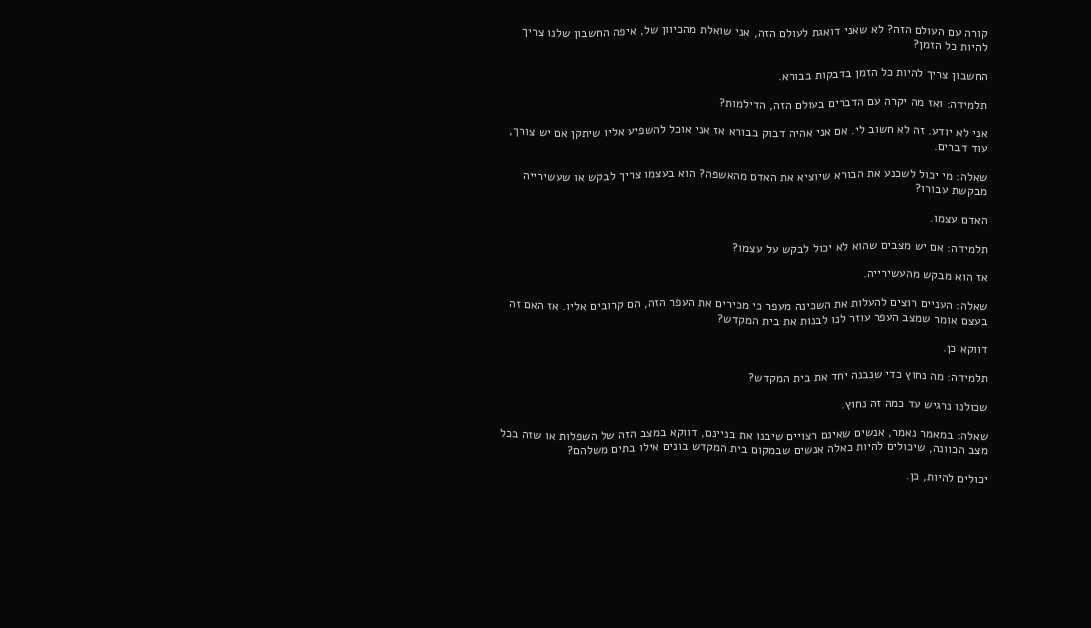קורה עם העולם הזה? לא שאני דואגת לעולם הזה, אני שואלת מהכיוון של, איפה החשבון שלנו צריך להיות כל הזמן?

החשבון צריך להיות כל הזמן בדבקות בבורא.

תלמידה: ואז מה יקרה עם הדברים בעולם הזה, הדילמות?

אני לא יודע. זה לא חשוב לי. אם אני אהיה דבוק בבורא אז אני אוכל להשפיע אליו שיתקן אם יש צורך, עוד דברים.

שאלה: מי יכול לשכנע את הבורא שיוציא את האדם מהאשפה? הוא בעצמו צריך לבקש או שעשירייה מבקשת עבורו?

האדם עצמו.

תלמידה: אם יש מצבים שהוא לא יכול לבקש על עצמו?

אז הוא מבקש מהעשירייה.

שאלה: העניים רוצים להעלות את השכינה מעפר כי מכירים את העפר הזה, הם קרובים אליו. אז האם זה בעצם אומר שמצב העפר עוזר לנו לבנות את בית המקדש?

דווקא כן.

תלמידה: מה נחוץ כדי שנבנה יחד את בית המקדש?

שכולנו נרגיש עד כמה זה נחוץ.

שאלה: במאמר נאמר, אנשים שאינם רצויים שיבנו את בניינם, דווקא במצב הזה של השפלות או שזה בכל מצב הכוונה, שיכולים להיות כאלה אנשים שבמקום בית המקדש בונים אילו בתים משלהם?

יכולים להיות, כן.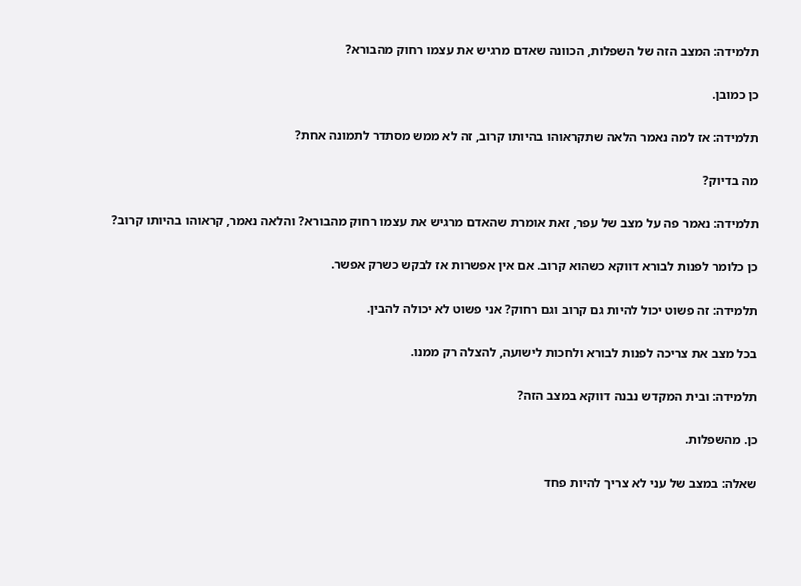תלמידה: המצב הזה של השפלות, הכוונה שאדם מרגיש את עצמו רחוק מהבורא?

כן כמובן.

תלמידה: אז למה נאמר הלאה שתקראוהו בהיותו קרוב, זה לא ממש מסתדר לתמונה אחת?

מה בדיוק?

תלמידה: נאמר פה על מצב של עפר, זאת אומרת שהאדם מרגיש את עצמו רחוק מהבורא? והלאה נאמר, קראוהו בהיותו קרוב?

כן כלומר לפנות לבורא דווקא כשהוא קרוב. אם אין אפשרות אז לבקש כשרק אפשר.

תלמידה: זה פשוט יכול להיות גם קרוב וגם רחוק? אני פשוט לא יכולה להבין.

בכל מצב את צריכה לפנות לבורא ולחכות לישועה, להצלה רק ממנו.

תלמידה: ובית המקדש נבנה דווקא במצב הזה?

כן. מהשפלות.

שאלה: במצב של עני לא צריך להיות פחד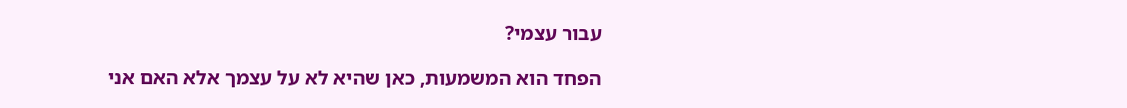עבור עצמי?

הפחד הוא המשמעות, כאן שהיא לא על עצמך אלא האם אני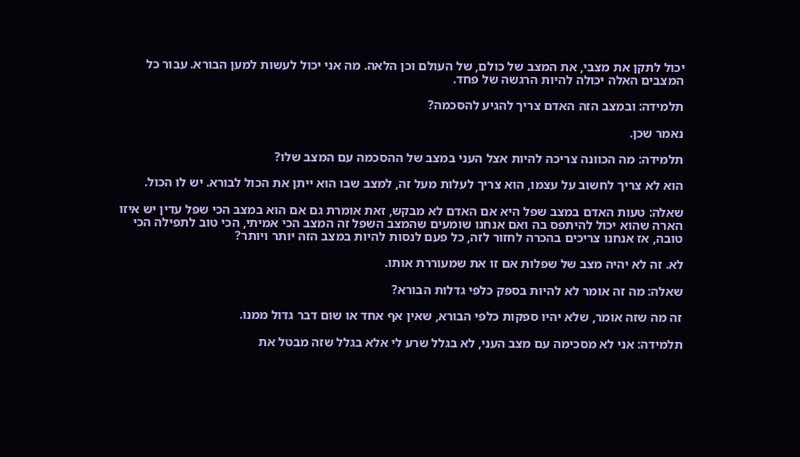יכול לתקן את מצבי, את המצב של כולם, של העולם וכן הלאה. מה אני יכול לעשות למען הבורא. עבור כל המצבים האלה יכולה להיות הרגשה של פחד.

תלמידה: ובמצב הזה האדם צריך להגיע להסכמה?

נאמר שכן.

תלמידה: מה הכוונה צריכה להיות אצל העני במצב של ההסכמה עם המצב שלו?

הוא לא צריך לחשוב על עצמו, הוא צריך לעלות מעל זה, למצב שבו הוא ייתן את הכול לבורא. יש לו הכול.

שאלה: טעות האדם במצב שפל היא אם האדם לא מבקש, זאת אומרת גם אם הוא במצב הכי שפל עדין יש איזו הארה שהוא יכול להיתפס בה ואם אנחנו שומעים שהמצב השפל זה המצב הכי אמיתי, הכי טוב לתפילה הכי טובה, אז אנחנו צריכים בהכרה לחזור לזה, כל פעם לנסות להיות במצב הזה יותר ויותר?

לא. זה לא יהיה מצב של שפלות אם זו את שמעוררת אותו.

שאלה: מה זה אומר לא להיות בספק כלפי גדלות הבורא?

זה מה שזה אומר, שלא יהיו ספקות כלפי הבורא, שאין אף אחד או שום דבר גדול ממנו.

תלמידה: אני לא מסכימה עם מצב העני, לא בגלל שרע לי אלא בגלל שזה מבטל את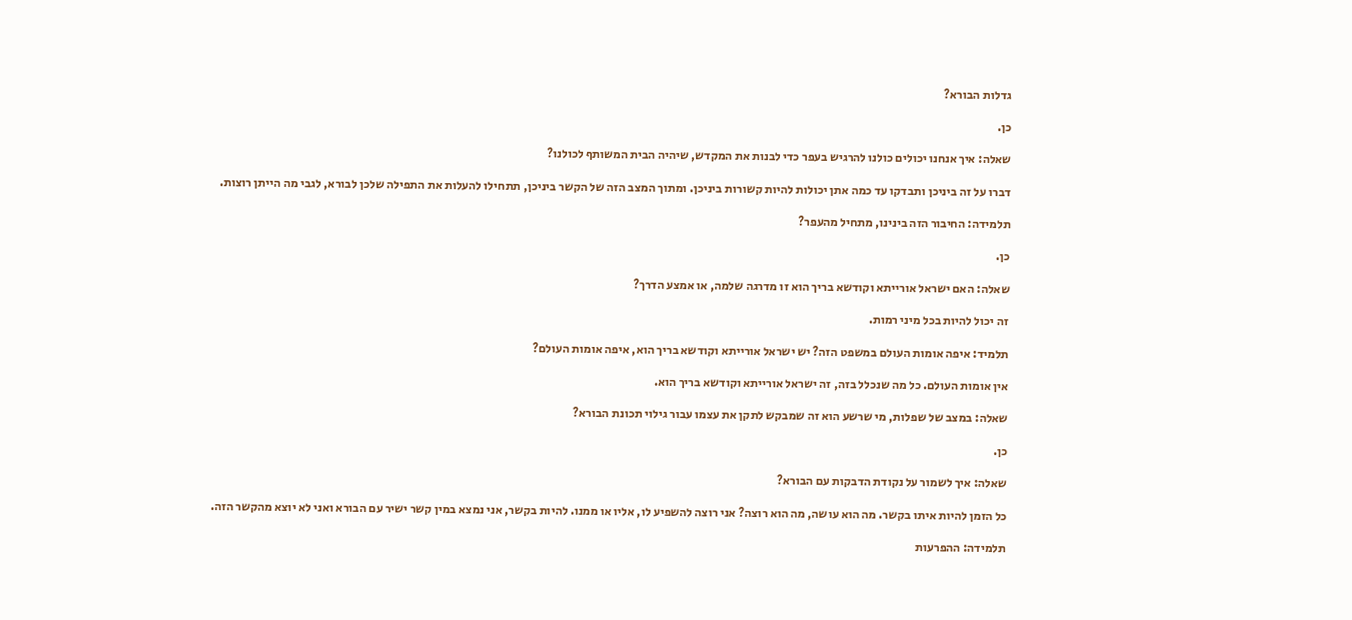גדלות הבורא?

כן.

שאלה: איך אנחנו יכולים כולנו להרגיש בעפר כדי לבנות את המקדש, שיהיה הבית המשותף לכולנו?

דברו על זה ביניכן ותבדקו עד כמה אתן יכולות להיות קשורות ביניכן. ומתוך המצב הזה של הקשר ביניכן, תתחילו להעלות את התפילה שלכן לבורא, לגבי מה הייתן רוצות.

תלמידה: החיבור הזה בינינו, מתחיל מהעפר?

כן.

שאלה: האם ישראל אורייתא וקודשא בריך הוא זו מדרגה שלמה, או אמצע הדרך?

זה יכול להיות בכל מיני רמות.

תלמיד: איפה אומות העולם במשפט הזה? יש ישראל אורייתא וקודשא בריך הוא, איפה אומות העולם?

אין אומות העולם. כל מה שנכלל בזה, זה ישראל אורייתא וקודשא בריך הוא.

שאלה: במצב של שפלות, מי שרשע הוא זה שמבקש לתקן את עצמו עבור גילוי תכונת הבורא?

כן.

שאלה: איך לשמור על נקודת הדבקות עם הבורא?

כל הזמן להיות איתו בקשר. מה הוא עושה, מה הוא רוצה? אני רוצה להשפיע לו, אליו או ממנו. להיות בקשר, אני נמצא במין קשר ישיר עם הבורא ואני לא יוצא מהקשר הזה.

תלמידה: ההפרעות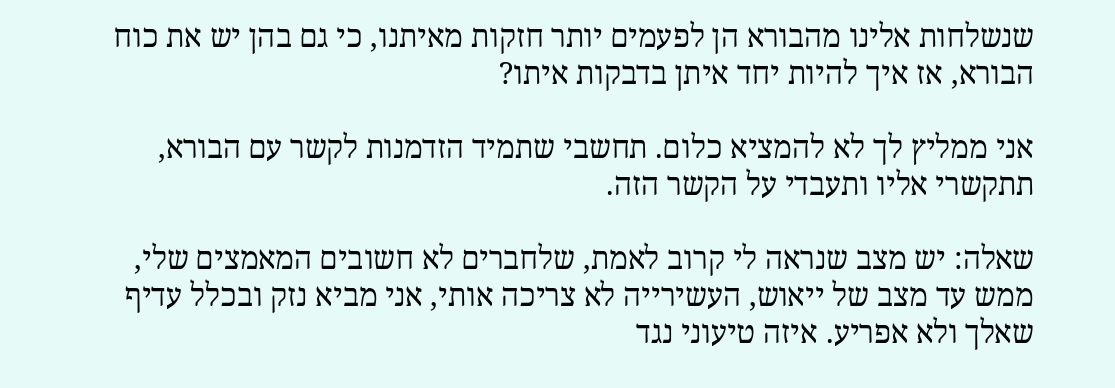שנשלחות אלינו מהבורא הן לפעמים יותר חזקות מאיתנו, כי גם בהן יש את כוח הבורא, אז איך להיות יחד איתן בדבקות איתו?

אני ממליץ לך לא להמציא כלום. תחשבי שתמיד הזדמנות לקשר עם הבורא, תתקשרי אליו ותעבדי על הקשר הזה.

שאלה: יש מצב שנראה לי קרוב לאמת, שלחברים לא חשובים המאמצים שלי, ממש עד מצב של ייאוש, העשירייה לא צריכה אותי, אני מביא נזק ובכלל עדיף שאלך ולא אפריע. איזה טיעוני נגד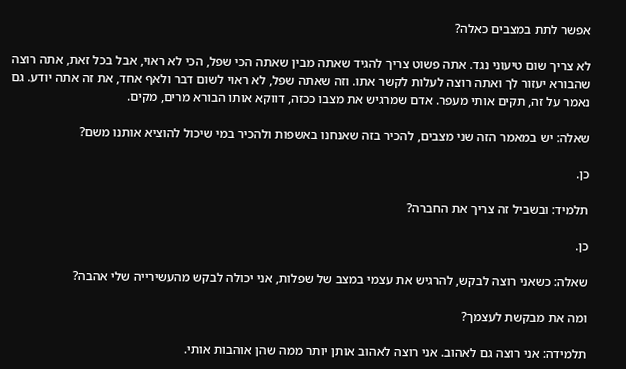אפשר לתת במצבים כאלה?

לא צריך שום טיעוני נגד. אתה פשוט צריך להגיד שאתה מבין שאתה הכי שפל, הכי לא ראוי, אבל בכל זאת, אתה רוצה שהבורא יעזור לך ואתה רוצה לעלות לקשר אתו. וזה שאתה שפל, לא ראוי לשום דבר ולאף אחד, את זה אתה יודע. גם נאמר על זה, תקים אותי מעפר. אדם שמרגיש את מצבו ככזה, דווקא אותו הבורא מרים, מקים.

שאלה: יש במאמר הזה שני מצבים, להכיר בזה שאנחנו באשפות ולהכיר במי שיכול להוציא אותנו משם?

כן.

תלמיד: ובשביל זה צריך את החברה?

כן.

שאלה: כשאני רוצה לבקש, להרגיש את עצמי במצב של שפלות, אני יכולה לבקש מהעשירייה שלי אהבה?

ומה את מבקשת לעצמך?

תלמידה: אני רוצה גם לאהוב. אני רוצה לאהוב אותן יותר ממה שהן אוהבות אותי.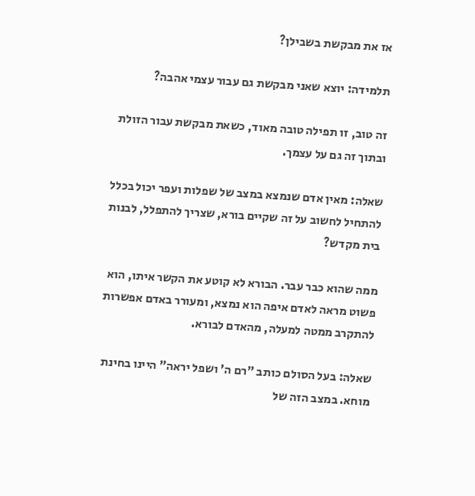אז את מבקשת בשבילן?

תלמידה: יוצא שאני מבקשת גם עבור עצמי אהבה?

זה טוב, זו תפילה טובה מאוד, כשאת מבקשת עבור הזולת ובתוך זה גם על עצמך.

שאלה: מאין אדם שנמצא במצב של שפלות ועפר יכול בכלל להתחיל לחשוב על זה שקיים בורא, שצריך להתפלל, לבנות בית מקדש?

ממה שהוא כבר עבר. הבורא לא קוטע את הקשר איתו, הוא פשוט מראה לאדם איפה הוא נמצא, ומעורר באדם אפשרות להתקרב ממטה למעלה, מהאדם לבורא.

שאלה: בעל הסולם כותב "רם ה' ושפל יראה" היינו בחינת מוחא. במצב הזה של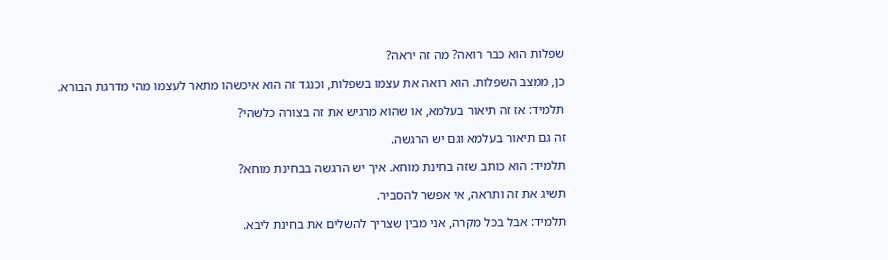שפלות הוא כבר רואה? מה זה יראה?

כן, ממצב השפלות. הוא רואה את עצמו בשפלות, וכנגד זה הוא איכשהו מתאר לעצמו מהי מדרגת הבורא.

תלמיד: אז זה תיאור בעלמא, או שהוא מרגיש את זה בצורה כלשהי?

זה גם תיאור בעלמא וגם יש הרגשה.

תלמיד: הוא כותב שזה בחינת מוחא. איך יש הרגשה בבחינת מוחא?

תשיג את זה ותראה, אי אפשר להסביר.

תלמיד: אבל בכל מקרה, אני מבין שצריך להשלים את בחינת ליבא.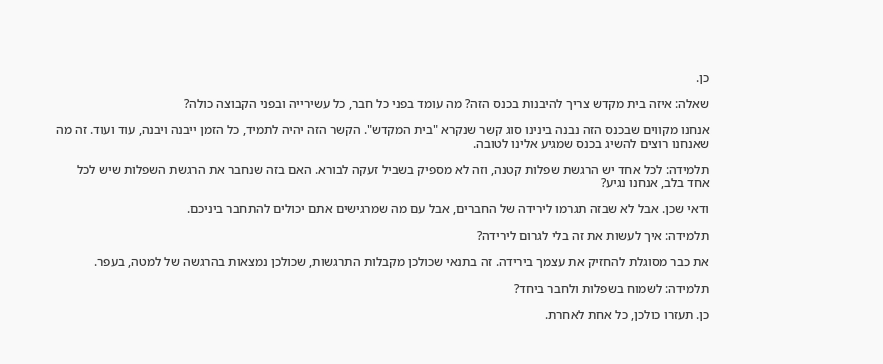כן.

שאלה: איזה בית מקדש צריך להיבנות בכנס הזה? מה עומד בפני כל חבר, כל עשירייה ובפני הקבוצה כולה?

אנחנו מקווים שבכנס הזה נבנה בינינו סוג קשר שנקרא "בית המקדש". הקשר הזה יהיה לתמיד, כל הזמן ייבנה ויבנה, עוד ועוד. זה מה שאנחנו רוצים להשיג בכנס שמגיע אלינו לטובה.

תלמידה: לכל אחד יש הרגשת שפלות קטנה, וזה לא מספיק בשביל זעקה לבורא. האם בזה שנחבר את הרגשת השפלות שיש לכל אחד בלב, אנחנו נגיע?

ודאי שכן. אבל לא שבזה תגרמו לירידה של החברים, אבל עם מה שמרגישים אתם יכולים להתחבר ביניכם.

תלמידה: איך לעשות את זה בלי לגרום לירידה?

את כבר מסוגלת להחזיק את עצמך בירידה. זה בתנאי שכולכן מקבלות התרגשות, שכולכן נמצאות בהרגשה של למטה, בעפר.

תלמידה: לשמוח בשפלות ולחבר ביחד?

כן. תעזרו כולכן, כל אחת לאחרת.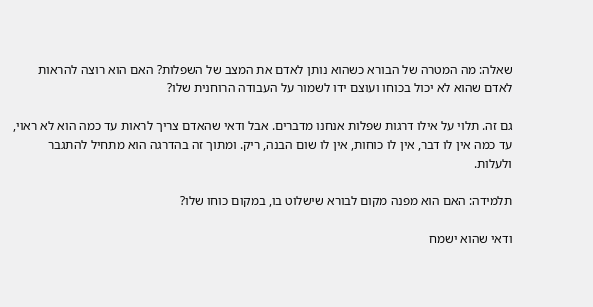שאלה: מה המטרה של הבורא כשהוא נותן לאדם את המצב של השפלות? האם הוא רוצה להראות לאדם שהוא לא יכול בכוחו ועוצם ידו לשמור על העבודה הרוחנית שלו?

גם זה. תלוי על אילו דרגות שפלות אנחנו מדברים. אבל ודאי שהאדם צריך לראות עד כמה הוא לא ראוי, עד כמה אין לו דבר, אין לו כוחות, אין לו שום הבנה, ריק. ומתוך זה בהדרגה הוא מתחיל להתגבר ולעלות.

תלמידה: האם הוא מפנה מקום לבורא שישלוט בו, במקום כוחו שלו?

ודאי שהוא ישמח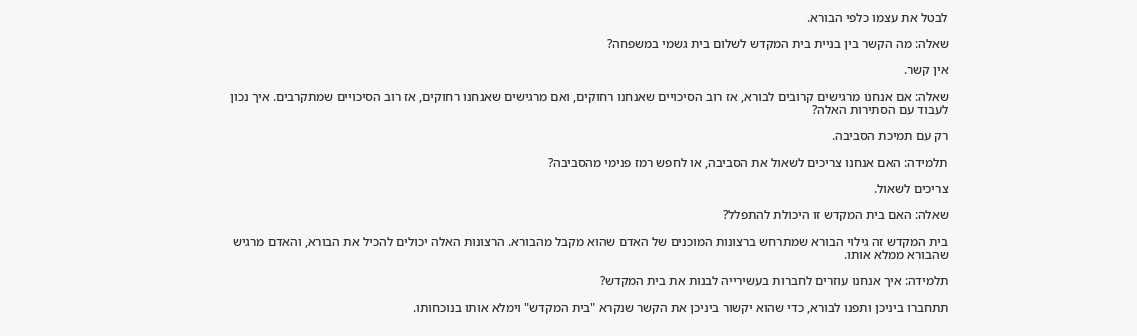לבטל את עצמו כלפי הבורא.

שאלה: מה הקשר בין בניית בית המקדש לשלום בית גשמי במשפחה?

אין קשר.

שאלה: אם אנחנו מרגישים קרובים לבורא, אז רוב הסיכויים שאנחנו רחוקים, ואם מרגישים שאנחנו רחוקים, אז רוב הסיכויים שמתקרבים. איך נכון לעבוד עם הסתירות האלה?

רק עם תמיכת הסביבה.

תלמידה: האם אנחנו צריכים לשאול את הסביבה, או לחפש רמז פנימי מהסביבה?

צריכים לשאול.

שאלה: האם בית המקדש זו היכולת להתפלל?

בית המקדש זה גילוי הבורא שמתרחש ברצונות המוכנים של האדם שהוא מקבל מהבורא. הרצונות האלה יכולים להכיל את הבורא, והאדם מרגיש שהבורא ממלא אותו.

תלמידה: איך אנחנו עוזרים לחברות בעשירייה לבנות את בית המקדש?

תתחברו ביניכן ותפנו לבורא, כדי שהוא יקשור ביניכן את הקשר שנקרא "בית המקדש" וימלא אותו בנוכחותו.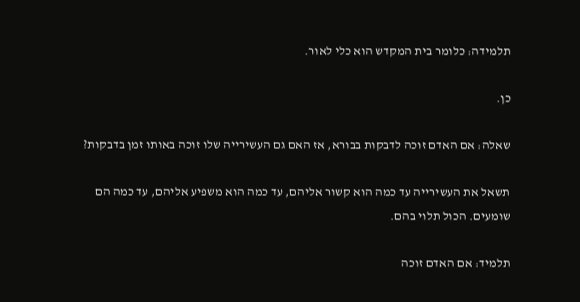תלמידה: כלומר בית המקדש הוא כלי לאור.

כן.

שאלה: אם האדם זוכה לדבקות בבורא, אז האם גם העשירייה שלו זוכה באותו זמן בדבקות?

תשאל את העשירייה עד כמה הוא קשור אליהם, עד כמה הוא משפיע אליהם, עד כמה הם שומעים. הכול תלוי בהם.

תלמיד: אם האדם זוכה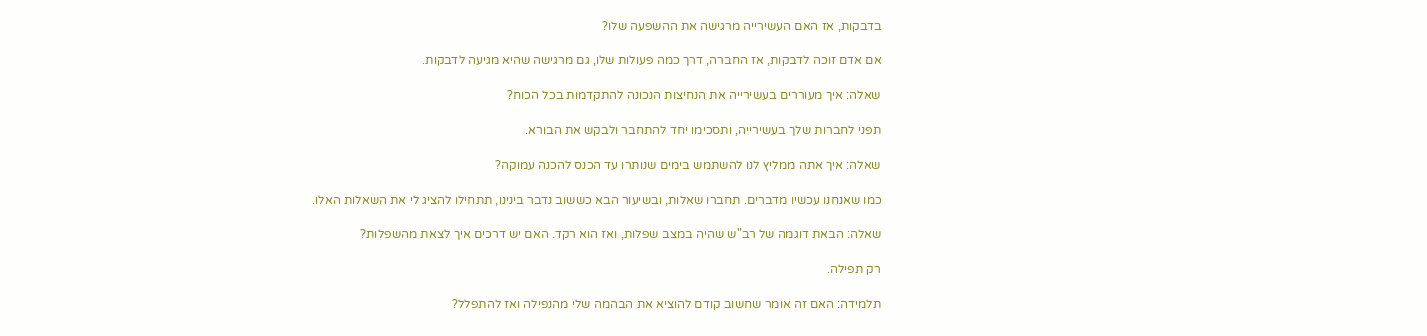בדבקות, אז האם העשירייה מרגישה את ההשפעה שלו?

אם אדם זוכה לדבקות, אז החברה, דרך כמה פעולות שלו, גם מרגישה שהיא מגיעה לדבקות.

שאלה: איך מעוררים בעשירייה את הנחיצות הנכונה להתקדמות בכל הכוח?

תפני לחברות שלך בעשירייה, ותסכימו יחד להתחבר ולבקש את הבורא.

שאלה: איך אתה ממליץ לנו להשתמש בימים שנותרו עד הכנס להכנה עמוקה?

כמו שאנחנו עכשיו מדברים. תחברו שאלות, ובשיעור הבא כששוב נדבר בינינו, תתחילו להציג לי את השאלות האלו.

שאלה: הבאת דוגמה של רב"ש שהיה במצב שפלות, ואז הוא רקד. האם יש דרכים איך לצאת מהשפלות?

רק תפילה.

תלמידה: האם זה אומר שחשוב קודם להוציא את הבהמה שלי מהנפילה ואז להתפלל?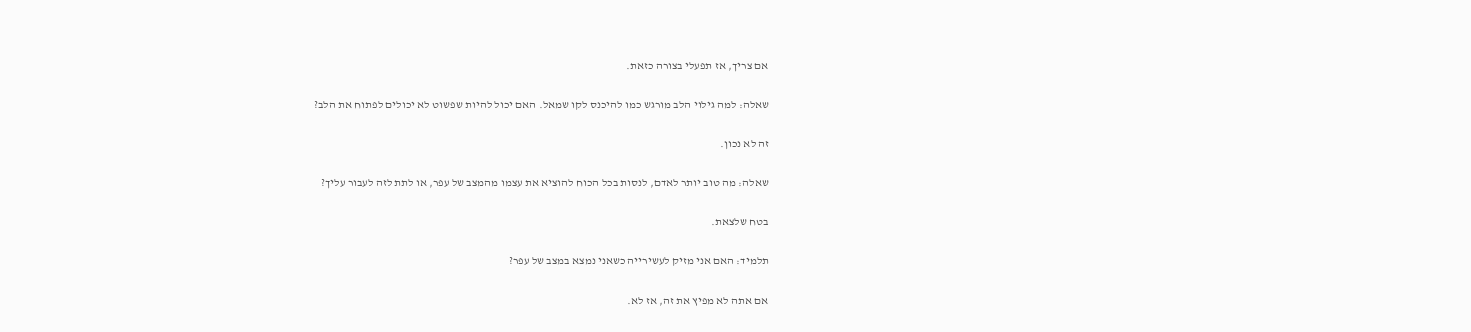אם צריך, אז תפעלי בצורה כזאת.

שאלה: למה גילוי הלב מורגש כמו להיכנס לקו שמאל. האם יכול להיות שפשוט לא יכולים לפתוח את הלב?

זה לא נכון.

שאלה: מה טוב יותר לאדם, לנסות בכל הכוח להוציא את עצמו מהמצב של עפר, או לתת לזה לעבור עליך?

בטח שלצאת.

תלמיד: האם אני מזיק לעשירייה כשאני נמצא במצב של עפר?

אם אתה לא מפיץ את זה, אז לא.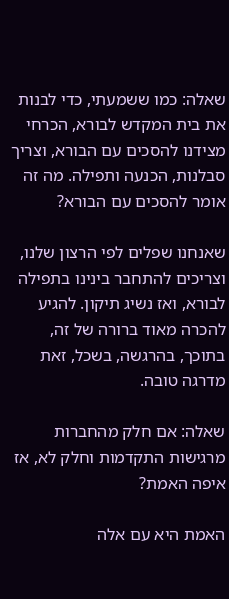שאלה: כמו ששמעתי, כדי לבנות את בית המקדש לבורא, הכרחי מצידנו להסכים עם הבורא, וצריך סבלנות, הכנעה ותפילה. מה זה אומר להסכים עם הבורא?

שאנחנו שפלים לפי הרצון שלנו, וצריכים להתחבר בינינו בתפילה לבורא, ואז נשיג תיקון. להגיע להכרה מאוד ברורה של זה, בתוכך, בהרגשה, בשכל, זאת מדרגה טובה.

שאלה: אם חלק מהחברות מרגישות התקדמות וחלק לא, אז איפה האמת?

האמת היא עם אלה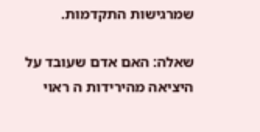שמרגישות התקדמות.

שאלה: האם אדם שעובד על היציאה מהירידות ה ראוי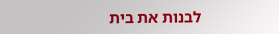לבנות את בית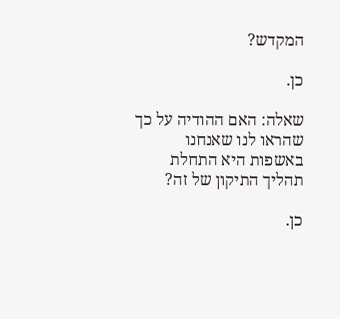המקדש?

כן.

שאלה: האם ההודיה על כך שהראו לנו שאנחנו באשפות היא התחלת תהליך התיקון של זה?

כן.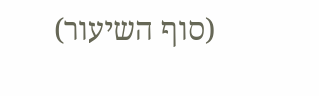(סוף השיעור)